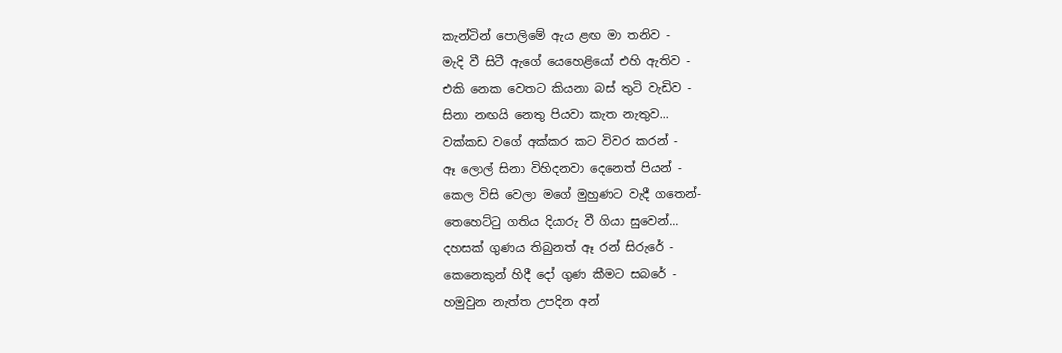කැන්ටින් පොලිමේ ඇය ළඟ මා තනිව -
මැදි වී සිටී ඇගේ යෙහෙළියෝ එහි ඇතිව -
එකි නෙක වෙතට කියනා බස් තුටි වැඩිව -
සිනා නඟයි නෙතු පියවා කැත නැතුව...
වක්කඩ වගේ අක්කර කට විවර කරන් -
ඈ ලොල් සිනා විහිදනවා දෙනෙත් පියන් -
කෙල විසි වෙලා මගේ මුහුණට වැදී ගතෙන්-
තෙහෙට්ටු ගතිය දියාරු වී ගියා සුවෙන්...
දහසක් ගුණය තිබුනත් ඈ රන් සිරුරේ -
කෙනෙකුන් හිදී දෝ ගුණ කීමට සබරේ -
හමුවුන නැත්ත උපදින අන්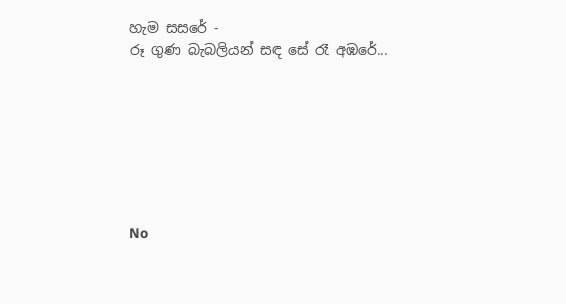හැම සසරේ -
රූ ගුණ බැබලියන් සඳ සේ රෑ අඹරේ...







No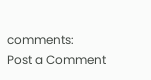comments:
Post a Comment